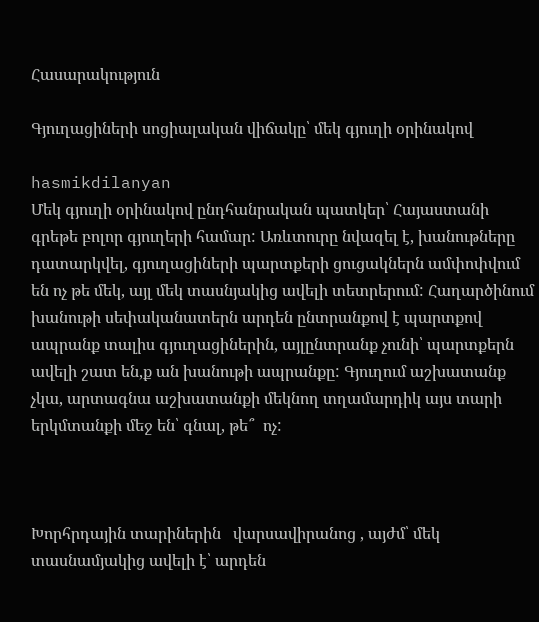Հասարակություն

Գյուղացիների սոցիալական վիճակը՝ մեկ գյուղի օրինակով

hasmikdilanyan
Մեկ գյուղի օրինակով ընդհանրական պատկեր՝ Հայաստանի գրեթե բոլոր գյուղերի համար: Առևտուրը նվազել է, խանութները դատարկվել, գյուղացիների պարտքերի ցուցակներն ամփոփվում են ոչ թե մեկ, այլ մեկ տասնյակից ավելի տետրերում: Հաղարծինում խանութի սեփականատերն արդեն ընտրանքով է պարտքով ապրանք տալիս գյուղացիներին, այլընտրանք չունի՝ պարտքերն ավելի շատ են,ք ան խանութի ապրանքը: Գյուղում աշխատանք չկա, արտագնա աշխատանքի մեկնող տղամարդիկ այս տարի երկմտանքի մեջ են՝ գնալ, թե՞  ոչ:



Խորհրդային տարիներին   վարսավիրանոց , այժմ՝ մեկ տասնամյակից ավելի է՝ արդեն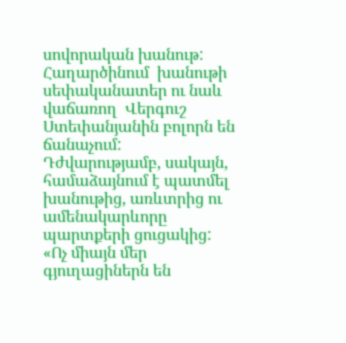սովորական խանութ: Հաղարծինում  խանութի սեփականատեր ու նաև վաճառող  Վերգուշ Ստեփանյանին բոլորն են ճանաչում:  Դժվարությամբ, սակայն, համաձայնում է պատմել խանութից, առևտրից ու ամենակարևորը պարտքերի ցուցակից:  «Ոչ միայն մեր գյուղացիներն են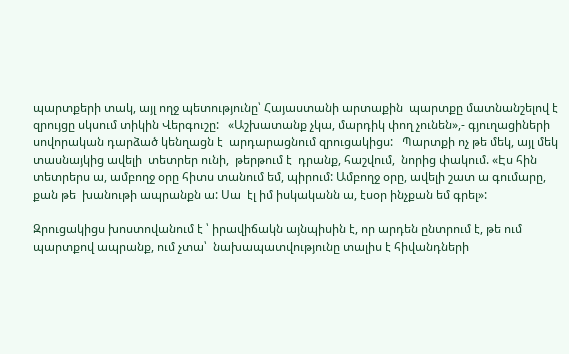պարտքերի տակ, այլ ողջ պետությունը՝ Հայաստանի արտաքին  պարտքը մատնանշելով է  զրույցը սկսում տիկին Վերգուշը:   «Աշխատանք չկա, մարդիկ փող չունեն»,- գյուղացիների սովորական դարձած կենղացն է  արդարացնում զրուցակիցս:   Պարտքի ոչ թե մեկ, այլ մեկ տասնայկից ավելի  տետրեր ունի,  թերթում է  դրանք, հաշվում,  նորից փակում. «Էս հին տետրերս ա, ամբողջ օրը հիտս տանում եմ, պիրում: Ամբողջ օրը, ավելի շատ ա գումարը, քան թե  խանութի ապրանքն ա: Սա  էլ իմ իսկականն ա, էսօր ինչքան եմ գրել»:

Զրուցակիցս խոստովանում է ՝ իրավիճակն այնպիսին է, որ արդեն ընտրում է, թե ում պարտքով ապրանք, ում չտա՝  նախապատվությունը տալիս է հիվանդների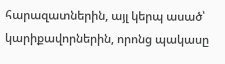հարազատներին, այլ կերպ ասած՝ կարիքավորներին, որոնց պակասը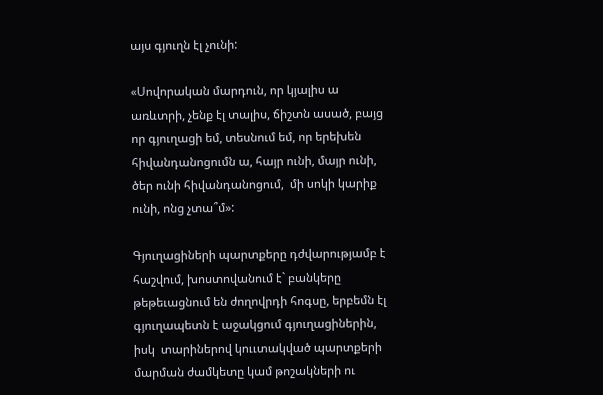այս գյուղն էլ չունի:

«Սովորական մարդուն, որ կյալիս ա առևտրի, չենք էլ տալիս, ճիշտն ասած, բայց որ գյուղացի եմ, տեսնում եմ, որ երեխեն հիվանդանոցումն ա, հայր ունի, մայր ունի, ծեր ունի հիվանդանոցում,  մի սոկի կարիք ունի, ոնց չտա՞մ»:

Գյուղացիների պարտքերը դժվարությամբ է հաշվում, խոստովանում է` բանկերը թեթեւացնում են ժողովրդի հոգսը, երբեմն էլ գյուղապետն է աջակցում գյուղացիներին, իսկ  տարիներով կոււտակված պարտքերի մարման ժամկետը կամ թոշակների ու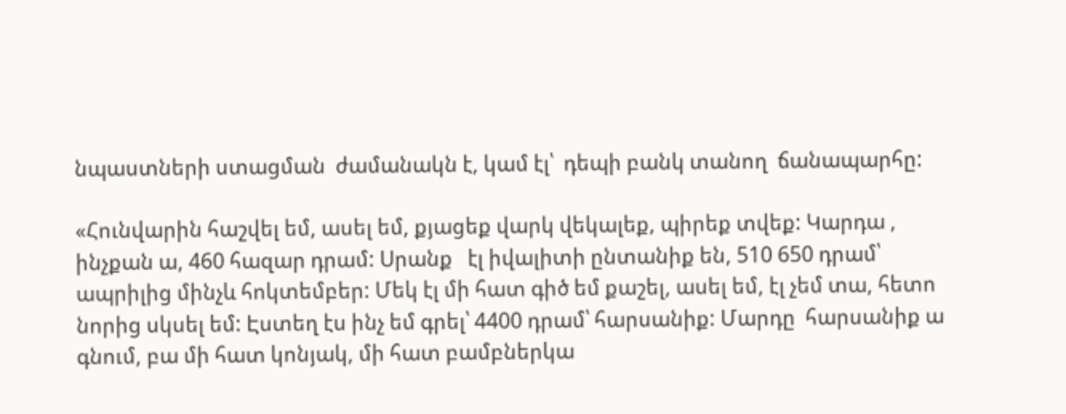նպաստների ստացման  ժամանակն է, կամ էլ՝  դեպի բանկ տանող  ճանապարհը:

«Հունվարին հաշվել եմ, ասել եմ, քյացեք վարկ վեկալեք, պիրեք տվեք: Կարդա , ինչքան ա, 460 հազար դրամ: Սրանք   էլ իվալիտի ընտանիք են, 510 650 դրամ՝ ապրիլից մինչև հոկտեմբեր: Մեկ էլ մի հատ գիծ եմ քաշել, ասել եմ, էլ չեմ տա, հետո նորից սկսել եմ: Էստեղ էս ինչ եմ գրել՝ 4400 դրամ՝ հարսանիք: Մարդը  հարսանիք ա գնում, բա մի հատ կոնյակ, մի հատ բամբներկա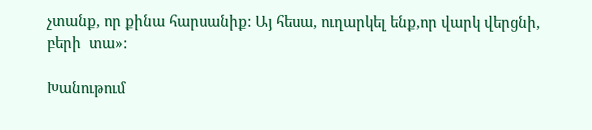չտանք, որ քինա հարսանիք: Այ հեսա, ուղարկել ենք,որ վարկ վերցնի, բերի  տա»:

Խանութում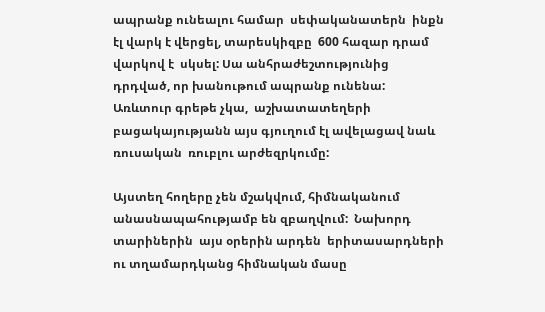ապրանք ունեալու համար  սեփականատերն  ինքն  էլ վարկ է վերցել, տարեսկիզբը  600 հազար դրամ վարկով է  սկսել: Սա անհրաժեշտությունից դրդված, որ խանութում ապրանք ունենա: Առևտուր գրեթե չկա,  աշխատատեղերի բացակայությանն այս գյուղում էլ ավելացավ նաև  ռուսական  ռուբլու արժեզրկումը:

Այստեղ հողերը չեն մշակվում, հիմնականում  անասնապահությամբ են զբաղվում:  Նախորդ տարիներին  այս օրերին արդեն  երիտասարդների ու տղամարդկանց հիմնական մասը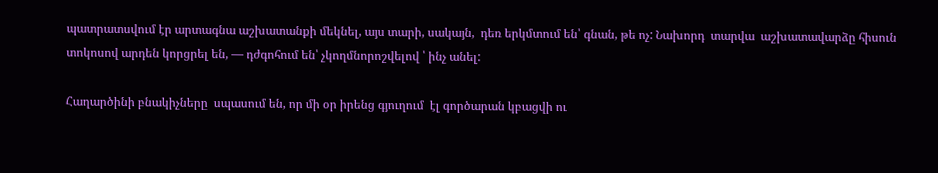պատրատսվում էր արտագնա աշխատանքի մեկնել, այս տարի, սակայն,  դեռ երկմտում են՝ գնան, թե ոչ: Նախորդ  տարվա  աշխատավարձը հիսուն տոկոսով արդեն կորցրել են, — դժգոհում են՝ չկողմնորոշվելով ՝ ինչ անել:

Հաղարծինի բնակիչները  սպասում են, որ մի օր իրենց գյուղում  էլ գործարան կբացվի ու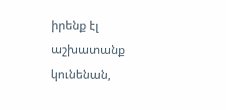իրենք էլ աշխատանք կունենան,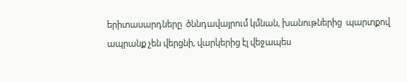երիտասարդները  ծննդավայրում կմնան, խանութներից  պարտքով ապրանք չեն վերցնի, վարկերից էլ վեջապես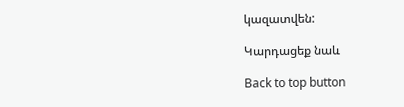կազատվեն:

Կարդացեք նաև

Back to top button